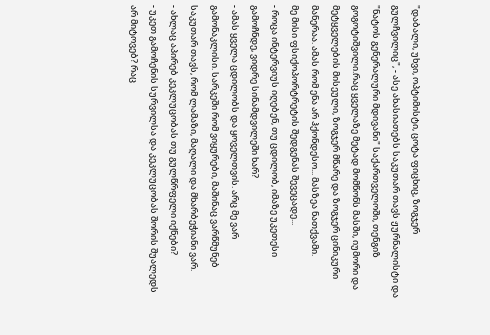"დაბალი, უხვი, ოპტიმისტი, ცოტა ფიცხიც, ზოგჯერ გულჩვილიც", - ასე ახასიათებს საკუთარ თავს ჟურნალისტი და "ნატოს გენერალური მდივანი" საქართველოში, თენგიზ გოგოტიშვილი.რაც ყველაზე მეტად მომწონს მასში, იუმორი და მეტყველების მისეული, ზოგჯერ მწარე და ზოგჯერ ცინიკური მანერაა. ამას რომ ენა არ ჰქონდესო... მასზეა ნათქვამი.
მე მისი ფსიქოპორტრეტის შედგენას შევეცადე...
- როცა ინტერვიუს იღებენ, თუ ცდილობ, იმაზე უკეთესი გამოჩნდე, ვიდრე სინამდვილეში ხარ?
- ამას ყველა ცდილობს და ყოველთვის. არც მე ვარ გამონაკლისი. სარკეში რომ ვიყურები, მაშინაც ვარწმუნებ საკუთარ თავს, რომ ლამაზი, მაღალი და მხარბეჭიანი ვარ.
- ახლაც აპირებ კეკლუცობას თუ გულწრფელი იქნები?
- უკეთ გამოჩენის სურვილსა და კეკლუცობას შორის შუალედს არ მიტოვებ? რაც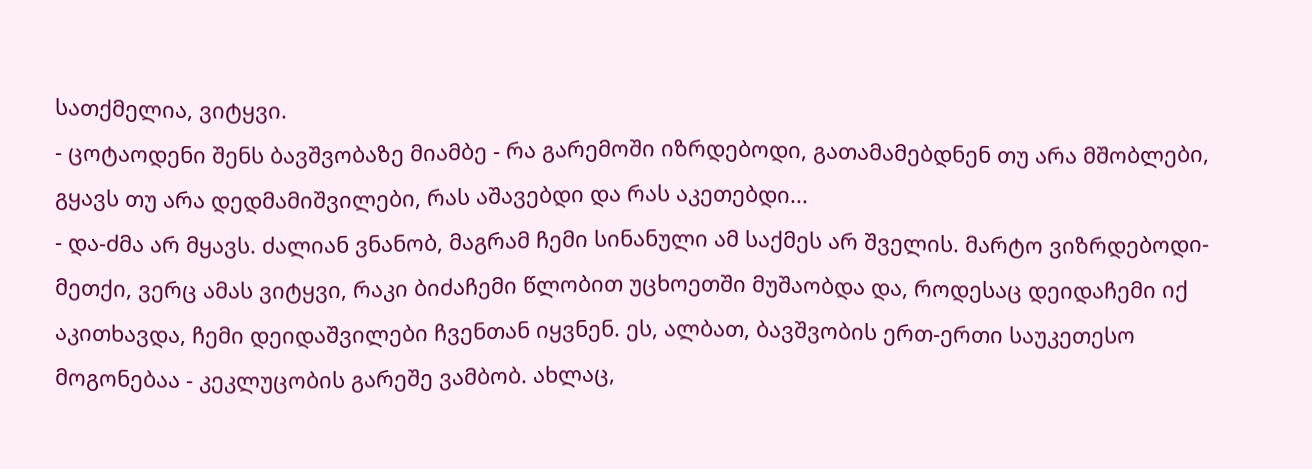სათქმელია, ვიტყვი.
- ცოტაოდენი შენს ბავშვობაზე მიამბე - რა გარემოში იზრდებოდი, გათამამებდნენ თუ არა მშობლები, გყავს თუ არა დედმამიშვილები, რას აშავებდი და რას აკეთებდი...
- და-ძმა არ მყავს. ძალიან ვნანობ, მაგრამ ჩემი სინანული ამ საქმეს არ შველის. მარტო ვიზრდებოდი-მეთქი, ვერც ამას ვიტყვი, რაკი ბიძაჩემი წლობით უცხოეთში მუშაობდა და, როდესაც დეიდაჩემი იქ აკითხავდა, ჩემი დეიდაშვილები ჩვენთან იყვნენ. ეს, ალბათ, ბავშვობის ერთ-ერთი საუკეთესო მოგონებაა - კეკლუცობის გარეშე ვამბობ. ახლაც,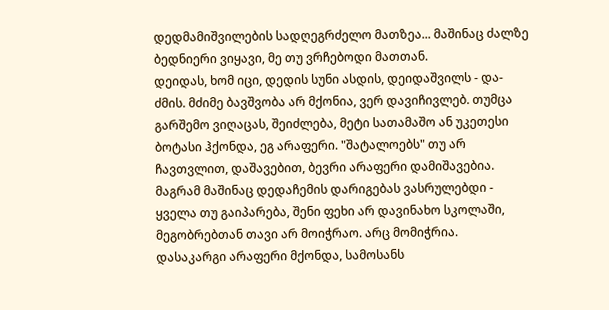დედმამიშვილების სადღეგრძელო მათზეა... მაშინაც ძალზე ბედნიერი ვიყავი, მე თუ ვრჩებოდი მათთან.
დეიდას, ხომ იცი, დედის სუნი ასდის, დეიდაშვილს - და-ძმის. მძიმე ბავშვობა არ მქონია, ვერ დავიჩივლებ. თუმცა გარშემო ვიღაცას, შეიძლება, მეტი სათამაშო ან უკეთესი ბოტასი ჰქონდა, ეგ არაფერი. "შატალოებს" თუ არ ჩავთვლით, დაშავებით, ბევრი არაფერი დამიშავებია. მაგრამ მაშინაც დედაჩემის დარიგებას ვასრულებდი - ყველა თუ გაიპარება, შენი ფეხი არ დავინახო სკოლაში, მეგობრებთან თავი არ მოიჭრაო. არც მომიჭრია.
დასაკარგი არაფერი მქონდა, სამოსანს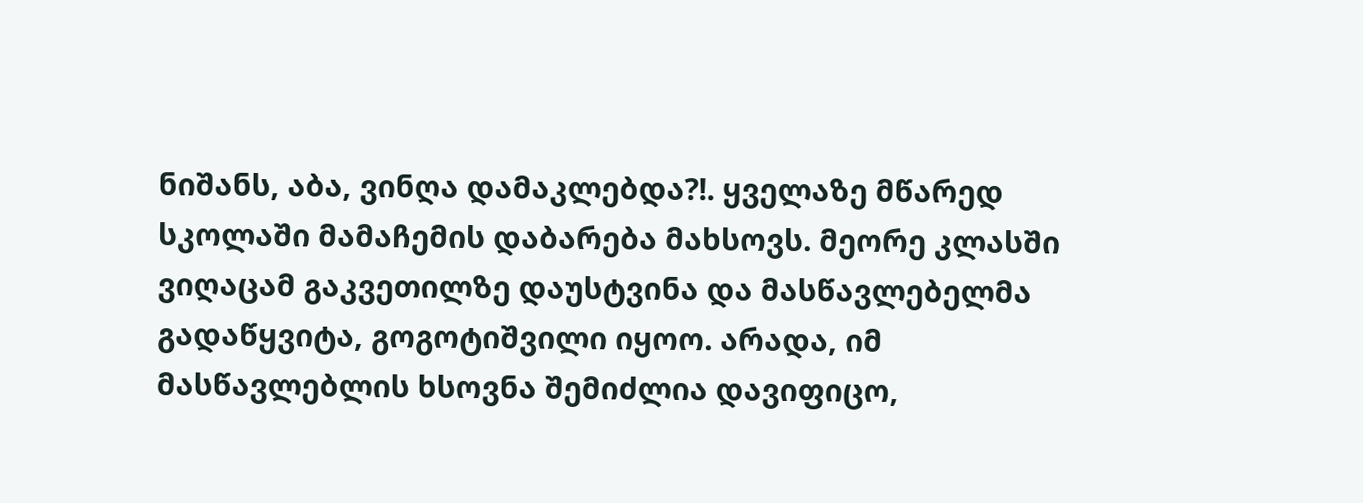ნიშანს, აბა, ვინღა დამაკლებდა?!. ყველაზე მწარედ სკოლაში მამაჩემის დაბარება მახსოვს. მეორე კლასში ვიღაცამ გაკვეთილზე დაუსტვინა და მასწავლებელმა გადაწყვიტა, გოგოტიშვილი იყოო. არადა, იმ მასწავლებლის ხსოვნა შემიძლია დავიფიცო,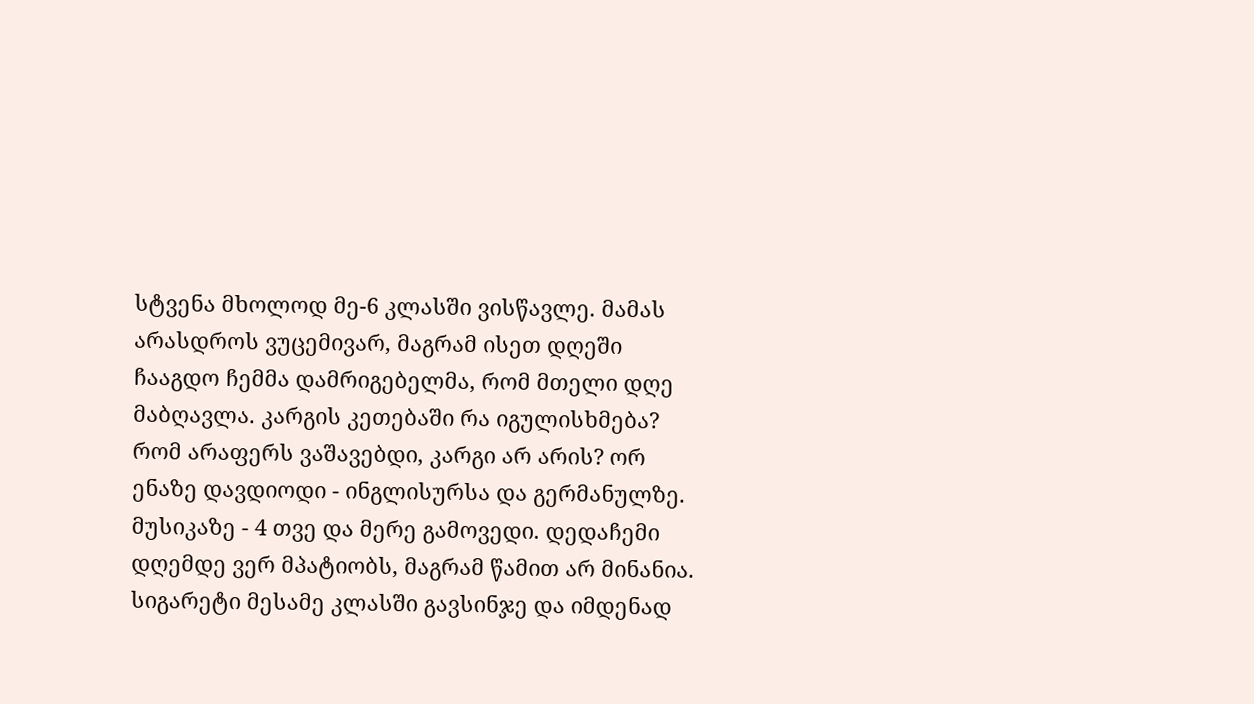სტვენა მხოლოდ მე-6 კლასში ვისწავლე. მამას არასდროს ვუცემივარ, მაგრამ ისეთ დღეში ჩააგდო ჩემმა დამრიგებელმა, რომ მთელი დღე მაბღავლა. კარგის კეთებაში რა იგულისხმება? რომ არაფერს ვაშავებდი, კარგი არ არის? ორ ენაზე დავდიოდი - ინგლისურსა და გერმანულზე. მუსიკაზე - 4 თვე და მერე გამოვედი. დედაჩემი დღემდე ვერ მპატიობს, მაგრამ წამით არ მინანია. სიგარეტი მესამე კლასში გავსინჯე და იმდენად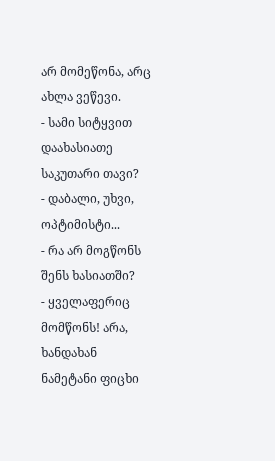არ მომეწონა, არც ახლა ვეწევი.
- სამი სიტყვით დაახასიათე საკუთარი თავი?
- დაბალი, უხვი, ოპტიმისტი...
- რა არ მოგწონს შენს ხასიათში?
- ყველაფერიც მომწონს! არა, ხანდახან ნამეტანი ფიცხი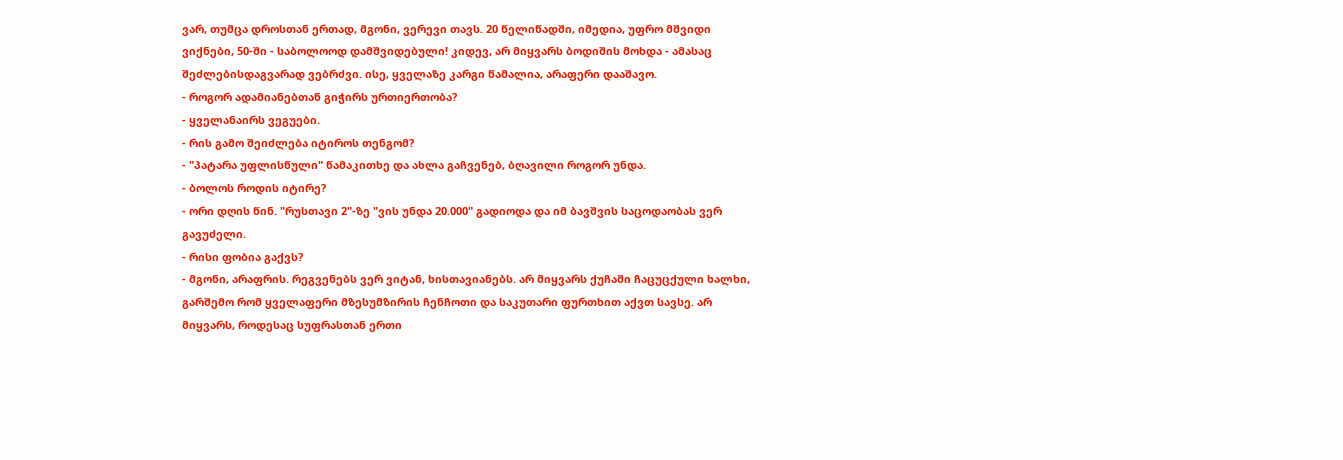ვარ, თუმცა დროსთან ერთად, მგონი, ვერევი თავს. 20 წელიწადში, იმედია, უფრო მშვიდი ვიქნები, 50-ში - საბოლოოდ დამშვიდებული! კიდევ, არ მიყვარს ბოდიშის მოხდა - ამასაც შეძლებისდაგვარად ვებრძვი. ისე, ყველაზე კარგი წამალია, არაფერი დააშავო.
- როგორ ადამიანებთან გიჭირს ურთიერთობა?
- ყველანაირს ვეგუები.
- რის გამო შეიძლება იტიროს თენგომ?
- "პატარა უფლისწული" წამაკითხე და ახლა გაჩვენებ, ბღავილი როგორ უნდა.
- ბოლოს როდის იტირე?
- ორი დღის წინ. "რუსთავი 2"-ზე "ვის უნდა 20.000" გადიოდა და იმ ბავშვის საცოდაობას ვერ გავუძელი.
- რისი ფობია გაქვს?
- მგონი, არაფრის. რეგვენებს ვერ ვიტან, ხისთავიანებს. არ მიყვარს ქუჩაში ჩაცუცქული ხალხი, გარშემო რომ ყველაფერი მზესუმზირის ჩენჩოთი და საკუთარი ფურთხით აქვთ სავსე. არ მიყვარს, როდესაც სუფრასთან ერთი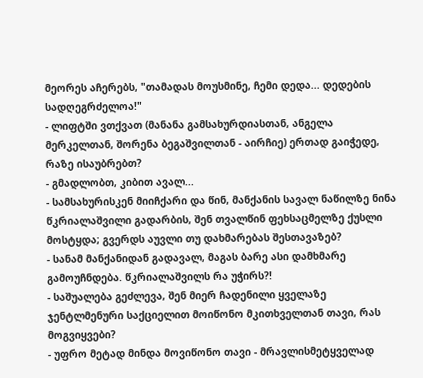მეორეს აჩერებს, "თამადას მოუსმინე, ჩემი დედა... დედების სადღეგრძელოა!"
- ლიფტში ვთქვათ (მანანა გამსახურდიასთან, ანგელა მერკელთან, შორენა ბეგაშვილთან - აირჩიე) ერთად გაიჭედე, რაზე ისაუბრებთ?
- გმადლობთ, კიბით ავალ...
- სამსახურისკენ მიიჩქარი და წინ, მანქანის სავალ ნაწილზე ნინა წკრიალაშვილი გადარბის, შენ თვალწინ ფეხსაცმელზე ქუსლი მოსტყდა; გვერდს აუვლი თუ დახმარებას შესთავაზებ?
- სანამ მანქანიდან გადავალ, მაგას ბარე ასი დამხმარე გამოუჩნდება. წკრიალაშვილს რა უჭირს?!
- საშუალება გეძლევა, შენ მიერ ჩადენილი ყველაზე ჯენტლმენური საქციელით მოიწონო მკითხველთან თავი, რას მოგვიყვები?
- უფრო მეტად მინდა მოვიწონო თავი - მრავლისმეტყველად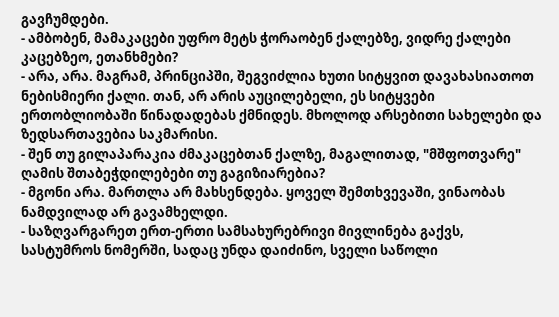გავჩუმდები.
- ამბობენ, მამაკაცები უფრო მეტს ჭორაობენ ქალებზე, ვიდრე ქალები კაცებზეო, ეთანხმები?
- არა, არა. მაგრამ, პრინციპში, შეგვიძლია ხუთი სიტყვით დავახასიათოთ ნებისმიერი ქალი. თან, არ არის აუცილებელი, ეს სიტყვები ერთობლიობაში წინადადებას ქმნიდეს. მხოლოდ არსებითი სახელები და ზედსართავებია საკმარისი.
- შენ თუ გილაპარაკია ძმაკაცებთან ქალზე, მაგალითად, "მშფოთვარე" ღამის შთაბეჭდილებები თუ გაგიზიარებია?
- მგონი არა. მართლა არ მახსენდება. ყოველ შემთხვევაში, ვინაობას ნამდვილად არ გავამხელდი.
- საზღვარგარეთ ერთ-ერთი სამსახურებრივი მივლინება გაქვს, სასტუმროს ნომერში, სადაც უნდა დაიძინო, სველი საწოლი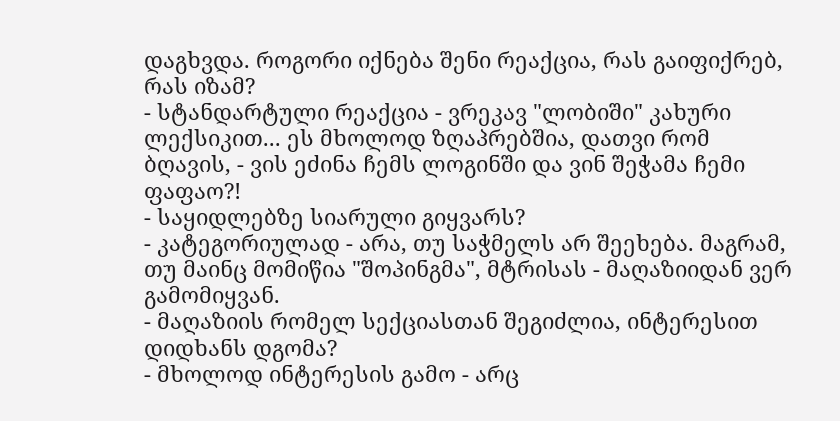დაგხვდა. როგორი იქნება შენი რეაქცია, რას გაიფიქრებ, რას იზამ?
- სტანდარტული რეაქცია - ვრეკავ "ლობიში" კახური ლექსიკით... ეს მხოლოდ ზღაპრებშია, დათვი რომ ბღავის, - ვის ეძინა ჩემს ლოგინში და ვინ შეჭამა ჩემი ფაფაო?!
- საყიდლებზე სიარული გიყვარს?
- კატეგორიულად - არა, თუ საჭმელს არ შეეხება. მაგრამ, თუ მაინც მომიწია "შოპინგმა", მტრისას - მაღაზიიდან ვერ გამომიყვან.
- მაღაზიის რომელ სექციასთან შეგიძლია, ინტერესით დიდხანს დგომა?
- მხოლოდ ინტერესის გამო - არც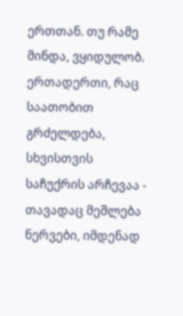ერთთან. თუ რამე მინდა, ვყიდულობ. ერთადერთი, რაც საათობით გრძელდება, სხვისთვის საჩუქრის არჩევაა - თავადაც მეშლება ნერვები, იმდენად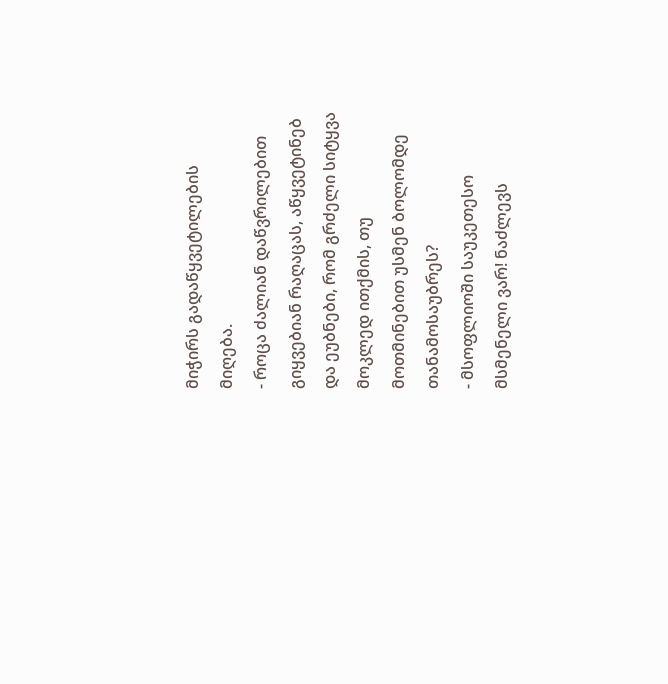მიჭირს გადაწყვეტილების მიღება.
- როცა ძალიან დაწვრილებით გიყვებიან რაღაცას, აწყვეტინებ და ეუბნები, რომ გრძელი სიტყვა მოკლედ ითქმის, თუ მოთმინებით უსმენ ბოლომდე თანამოსაუბრეს?
- მსოფლიოში საუკეთესო მსმენელი ვარ! ნაძლევს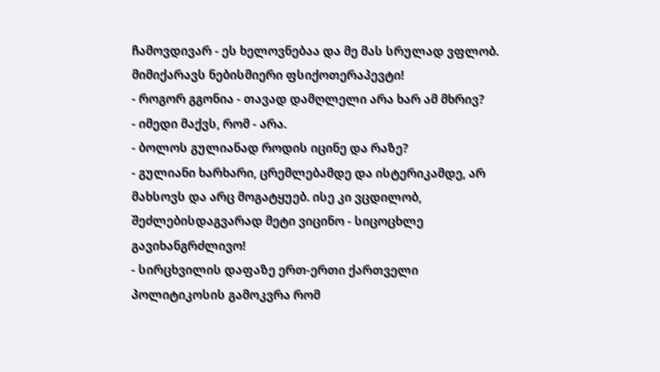ჩამოვდივარ - ეს ხელოვნებაა და მე მას სრულად ვფლობ. მიმიქარავს ნებისმიერი ფსიქოთერაპევტი!
- როგორ გგონია - თავად დამღლელი არა ხარ ამ მხრივ?
- იმედი მაქვს, რომ - არა.
- ბოლოს გულიანად როდის იცინე და რაზე?
- გულიანი ხარხარი, ცრემლებამდე და ისტერიკამდე, არ მახსოვს და არც მოგატყუებ. ისე კი ვცდილობ, შეძლებისდაგვარად მეტი ვიცინო - სიცოცხლე გავიხანგრძლივო!
- სირცხვილის დაფაზე ერთ-ერთი ქართველი პოლიტიკოსის გამოკვრა რომ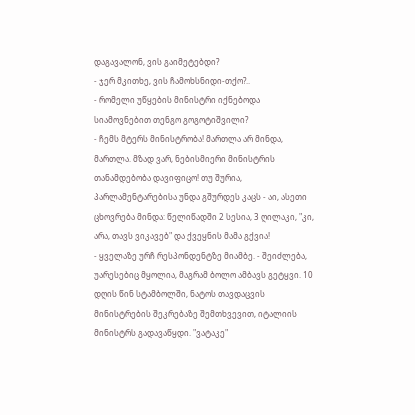დაგავალონ, ვის გაიმეტებდი?
- ჯერ მკითხე, ვის ჩამოხსნიდი-თქო?..
- რომელი უწყების მინისტრი იქნებოდა სიამოვნებით თენგო გოგოტიშვილი?
- ჩემს მტერს მინისტრობა! მართლა არ მინდა, მართლა. მზად ვარ, ნებისმიერი მინისტრის თანამდებობა დავიფიცო! თუ შურია, პარლამენტარებისა უნდა გშურდეს კაცს - აი, ასეთი ცხოვრება მინდა: წელიწადში 2 სესია, 3 ღილაკი, "კი, არა, თავს ვიკავებ" და ქვეყნის მამა გქვია!
- ყველაზე ურჩ რესპონდენტზე მიამბე. - შეიძლება, უარესებიც მყოლია, მაგრამ ბოლო ამბავს გეტყვი. 10 დღის წინ სტამბოლში, ნატოს თავდაცვის მინისტრების შეკრებაზე შემთხვევით, იტალიის მინისტრს გადავაწყდი. "ვატაკე"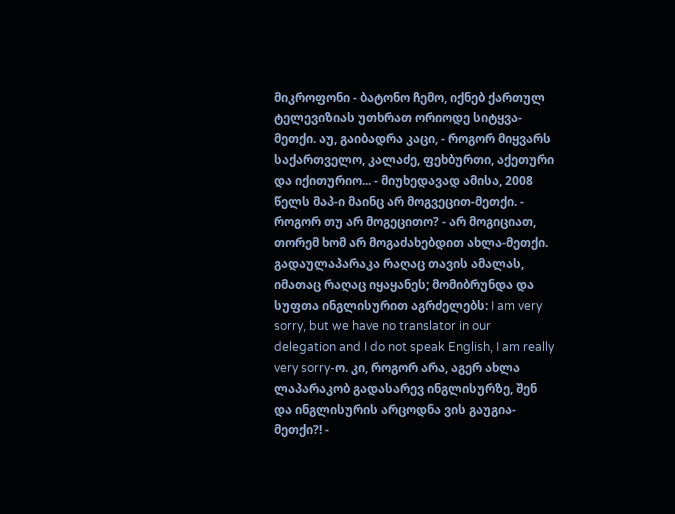მიკროფონი - ბატონო ჩემო, იქნებ ქართულ ტელევიზიას უთხრათ ორიოდე სიტყვა-მეთქი. აუ, გაიბადრა კაცი, - როგორ მიყვარს საქართველო, კალაძე, ფეხბურთი, აქეთური და იქითურიო... - მიუხედავად ამისა, 2008 წელს მაპ-ი მაინც არ მოგვეცით-მეთქი. - როგორ თუ არ მოგეცითო? - არ მოგიციათ, თორემ ხომ არ მოგაძახებდით ახლა-მეთქი. გადაულაპარაკა რაღაც თავის ამალას, იმათაც რაღაც იყაყანეს; მომიბრუნდა და სუფთა ინგლისურით აგრძელებს: I am very sorry, but we have no translator in our delegation and I do not speak English, I am really very sorry-ო. კი, როგორ არა, აგერ ახლა ლაპარაკობ გადასარევ ინგლისურზე, შენ და ინგლისურის არცოდნა ვის გაუგია-მეთქი?! -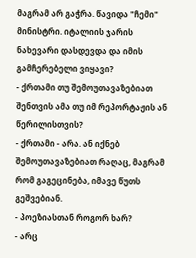მაგრამ არ გაჭრა. წავიდა "ჩემი" მინისტრი. იტალიის ჯარის ნახევარი დასდევდა და იმის გამჩერებელი ვიყავი?
- ქრთამი თუ შემოუთავაზებიათ შენთვის ამა თუ იმ რეპორტაჟის ან წერილისთვის?
- ქრთამი - არა. ან იქნებ შემოუთავაზებიათ რაღაც, მაგრამ რომ გაგეცინება, იმავე წუთს გეშვებიან.
- პოეზიასთან როგორ ხარ?
- არც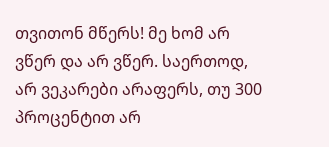თვითონ მწერს! მე ხომ არ ვწერ და არ ვწერ. საერთოდ, არ ვეკარები არაფერს, თუ 300 პროცენტით არ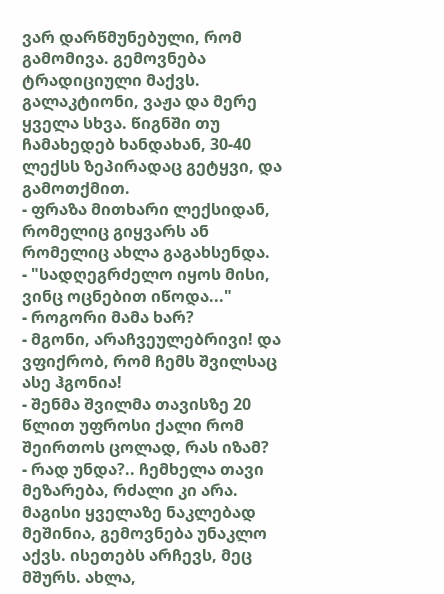ვარ დარწმუნებული, რომ გამომივა. გემოვნება ტრადიციული მაქვს. გალაკტიონი, ვაჟა და მერე ყველა სხვა. წიგნში თუ ჩამახედებ ხანდახან, 30-40 ლექსს ზეპირადაც გეტყვი, და გამოთქმით.
- ფრაზა მითხარი ლექსიდან, რომელიც გიყვარს ან რომელიც ახლა გაგახსენდა.
- "სადღეგრძელო იყოს მისი, ვინც ოცნებით იწოდა..."
- როგორი მამა ხარ?
- მგონი, არაჩვეულებრივი! და ვფიქრობ, რომ ჩემს შვილსაც ასე ჰგონია!
- შენმა შვილმა თავისზე 20 წლით უფროსი ქალი რომ შეირთოს ცოლად, რას იზამ?
- რად უნდა?.. ჩემხელა თავი მეზარება, რძალი კი არა. მაგისი ყველაზე ნაკლებად მეშინია, გემოვნება უნაკლო აქვს. ისეთებს არჩევს, მეც მშურს. ახლა,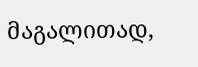მაგალითად,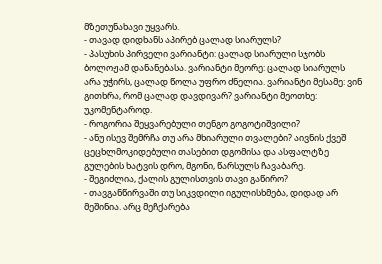მზეთუნახავი უყვარს.
- თავად დიდხანს აპირებ ცალად სიარულს?
- პასუხის პირველი ვარიანტი: ცალად სიარული სჯობს ბოლოჟამ დანანებასა. ვარიანტი მეორე: ცალად სიარულს არა უჭირს, ცალად წოლა უფრო ძნელია. ვარიანტი მესამე: ვინ გითხრა, რომ ცალად დავდივარ? ვარიანტი მეოთხე: უკომენტაროდ.
- როგორია შეყვარებული თენგო გოგოტიშვილი?
- ანუ ისევ შემრჩა თუ არა მხიარული თვალები? აივნის ქვეშ ცეცხლმოკიდებული თასებით დგომისა და ასფალტზე გულების ხატვის დრო, მგონი, წარსულს ჩავაბარე.
- შეგიძლია, ქალის გულისთვის თავი გაწირო?
- თავგანწირვაში თუ სიკვდილი იგულისხმება, დიდად არ მეშინია. არც მეჩქარება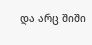და არც შიში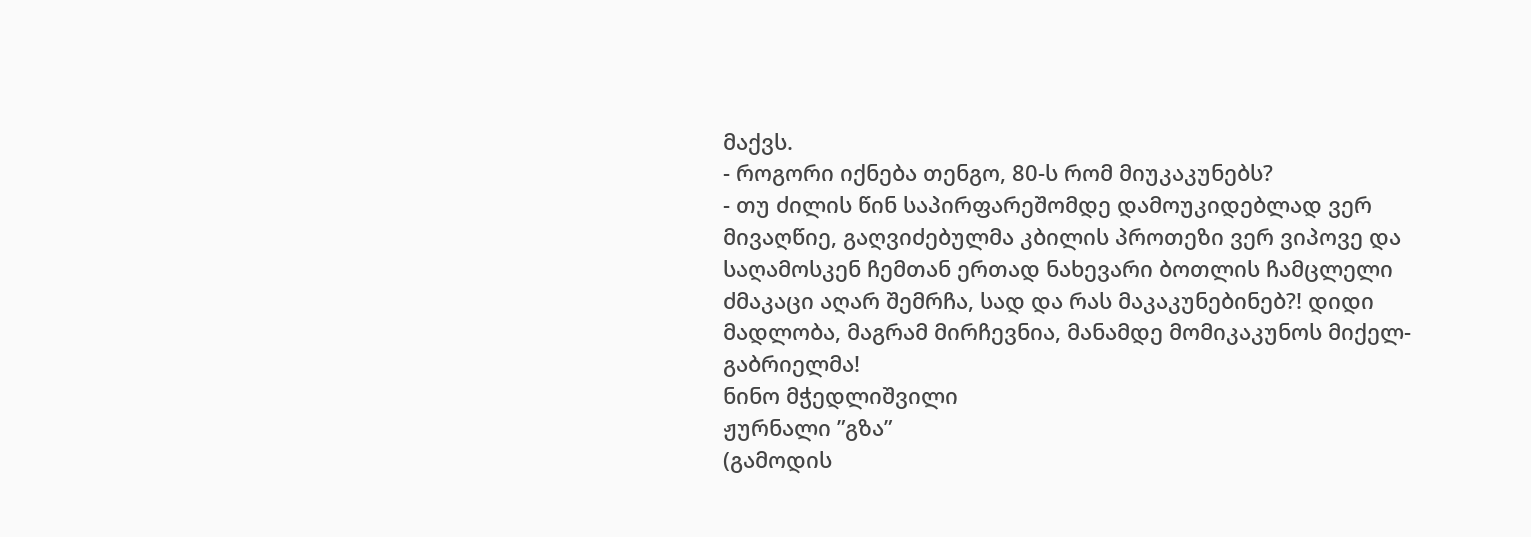მაქვს.
- როგორი იქნება თენგო, 80-ს რომ მიუკაკუნებს?
- თუ ძილის წინ საპირფარეშომდე დამოუკიდებლად ვერ მივაღწიე, გაღვიძებულმა კბილის პროთეზი ვერ ვიპოვე და საღამოსკენ ჩემთან ერთად ნახევარი ბოთლის ჩამცლელი ძმაკაცი აღარ შემრჩა, სად და რას მაკაკუნებინებ?! დიდი მადლობა, მაგრამ მირჩევნია, მანამდე მომიკაკუნოს მიქელ-გაბრიელმა!
ნინო მჭედლიშვილი
ჟურნალი ”გზა”
(გამოდის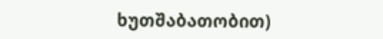ხუთშაბათობით)